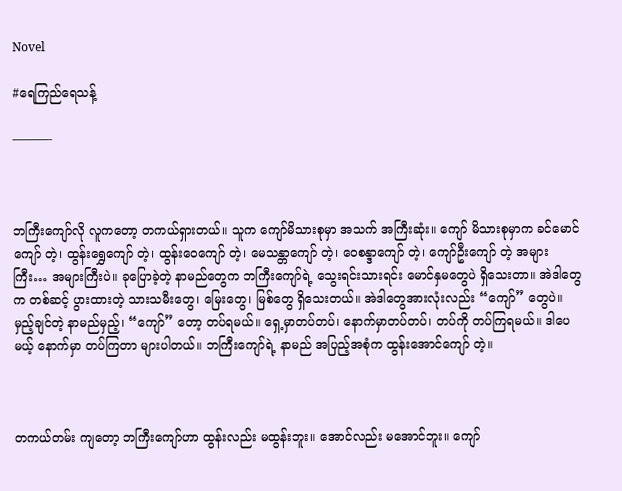Novel

#ရေကြည်ရေသန့်

———-



ဘကြီးကျော်လို လူကတော့ တကယ်ရှားတယ်။ သူက ကျော်မိသားစုမှာ အသက် အကြီးဆုံး။ ကျော် မိသားစုမှာက ခင်မောင်ကျော် တဲ့၊ ထွန်းရွှေကျော် တဲ့၊ ထွန်းဝေကျော် တဲ့၊ မေသန္တာကျော် တဲ့၊ ဝေစန္ဒာကျော် တဲ့၊ ကျော်ဦးကျော် တဲ့ အများကြီး… အများကြီးပဲ။ ခုပြောခဲ့တဲ့ နာမည်တွေက ဘကြီးကျော်ရဲ့ သွေးရင်းသားရင်း မောင်နှမတွေပဲ ရှိသေးတာ။ အဲဒါတွေက တစ်ဆင့် ပွားထားတဲ့ သားသမီးတွေ၊ မြေးတွေ၊ မြစ်တွေ ရှိသေးတယ်။ အဲဒါတွေအားလုံးလည်း “ကျော်” တွေပဲ။ မှည့်ချင်တဲ့ နာမည်မှည့်၊ “ကျော်” တော့ တပ်ရမယ်။ ရှေ့မှာတပ်တပ်၊ နောက်မှာတပ်တပ်၊ တပ်ကို တပ်ကြရမယ်။ ဒါပေမယ့် နောက်မှာ တပ်ကြတာ များပါတယ်။ ဘကြီးကျော်ရဲ့ နာမည် အပြည့်အစုံက ထွန်းအောင်ကျော် တဲ့။



တကယ်တမ်း ကျတော့ ဘကြီးကျော်ဟာ ထွန်းလည်း မထွန်းဘူး။ အောင်လည်း မအောင်ဘူး။ ကျော်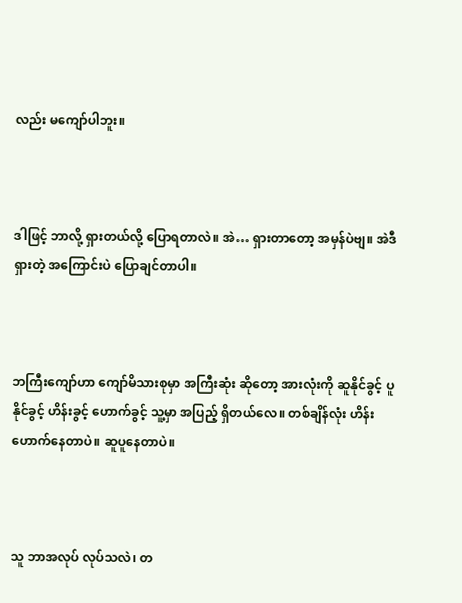လည်း မကျော်ပါဘူး။



ဒါဖြင့် ဘာလို့ ရှားတယ်လို့ ပြောရတာလဲ။ အဲ… ရှားတာတော့ အမှန်ပဲဗျ။ အဲဒီ ရှားတဲ့ အကြောင်းပဲ ပြောချင်တာပါ။



ဘကြီးကျော်ဟာ ကျော်မိသားစုမှာ အကြီးဆုံး ဆိုတော့ အားလုံးကို ဆူနိုင်ခွင့် ပူနိုင်ခွင့် ဟိန်းခွင့် ဟောက်ခွင့် သူ့မှာ အပြည့် ရှိတယ်လေ။ တစ်ချိန်လုံး ဟိန်းဟောက်နေတာပဲ။ ဆူပူနေတာပဲ။



သူ ဘာအလုပ် လုပ်သလဲ၊ တ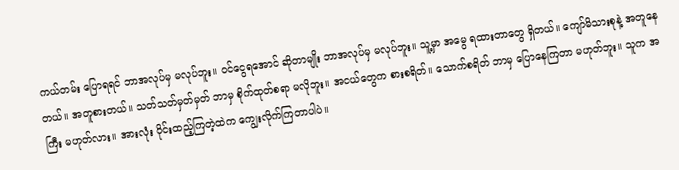ကယ်တမ်း ပြောရရင် ဘာအလုပ်မှ မလုပ်ဘူး။ ဝင်ငွေရအောင် ဆိုတာမျိုး ဘာအလုပ်မှ မလုပ်ဘူး။ သူ့မှာ အမွေ ရထားတာတွေ ရှိတယ်။ ကျော်မိသားစုနဲ့ အတူနေတယ်။ အတူစားတယ်။ သတ်သတ်မှတ်မှတ် ဘာမှ စိုက်ထုတ်စရာ မလိုဘူး။ အငယ်တွေက စားစရိတ်။ သောက်စရိတ် ဘာမှ ပြောနေကြတာ မဟုတ်ဘူး။ သူက အကြီး မဟုတ်လား။ အားလုံး ဝိုင်းထည့်ကြတဲ့ထဲက ကျွေးလိုက်ကြတာပါပဲ။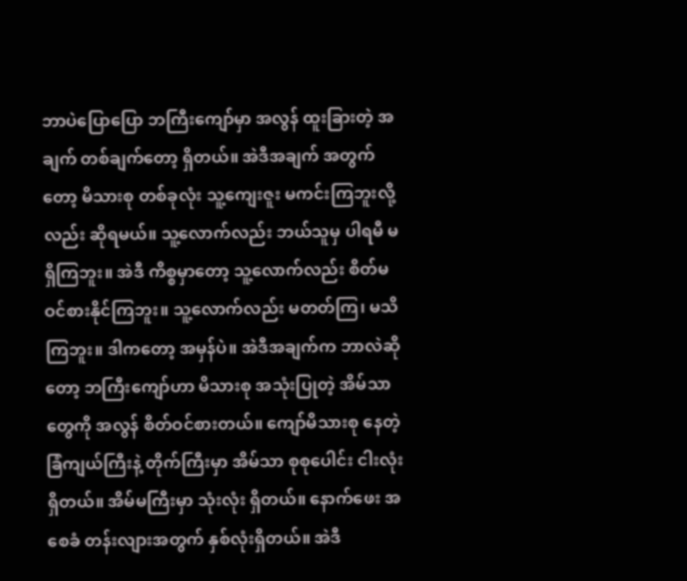ဘာပဲပြောပြော ဘကြီးကျော်မှာ အလွန် ထူးခြားတဲ့ အချက် တစ်ချက်တော့ ရှိတယ်။ အဲဒီအချက် အတွက်တော့ မိသားစု တစ်ခုလုံး သူ့ကျေးဇူး မကင်းကြဘူးလို့လည်း ဆိုရမယ်။ သူ့လောက်လည်း ဘယ်သူမှ ပါရမီ မရှိကြဘူး။ အဲဒီ ကိစ္စမှာတော့ သူ့လောက်လည်း စိတ်မဝင်စားနိုင်ကြဘူး။ သူ့လောက်လည်း မတတ်ကြ၊ မသိကြဘူး။ ဒါကတော့ အမှန်ပဲ။ အဲဒီအချက်က ဘာလဲဆိုတော့ ဘကြီးကျော်ဟာ မိသားစု အသုံးပြုတဲ့ အိမ်သာတွေကို အလွန် စိတ်ဝင်စားတယ်။ ကျော်မိသားစု နေတဲ့ ခြံကျယ်ကြီးနဲ့ တိုက်ကြီးမှာ အိမ်သာ စုစုပေါင်း ငါးလုံး ရှိတယ်။ အိမ်မကြီးမှာ သုံးလုံး ရှိတယ်။ နောက်ဖေး အစေခံ တန်းလျားအတွက် နှစ်လုံးရှိတယ်။ အဲဒီ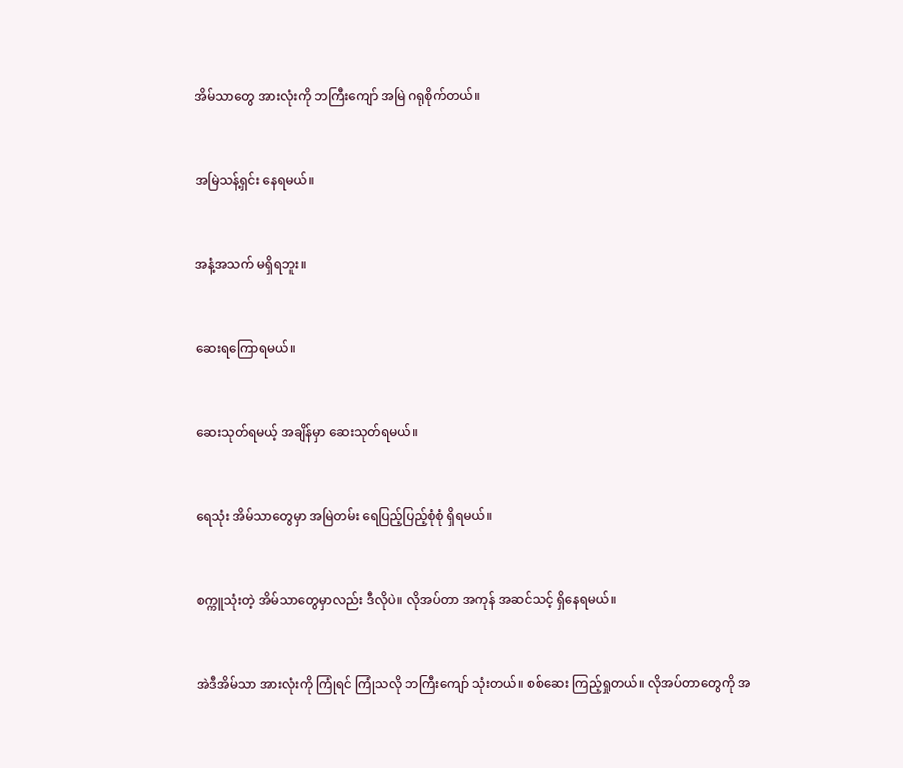အိမ်သာတွေ အားလုံးကို ဘကြီးကျော် အမြဲ ဂရုစိုက်တယ်။



အမြဲသန့်ရှင်း နေရမယ်။



အနံ့အသက် မရှိရဘူး။



ဆေးရကြောရမယ်။



ဆေးသုတ်ရမယ့် အချိန်မှာ ဆေးသုတ်ရမယ်။



ရေသုံး အိမ်သာတွေမှာ အမြဲတမ်း ရေပြည့်ပြည့်စုံစုံ ရှိရမယ်။



စက္ကူသုံးတဲ့ အိမ်သာတွေမှာလည်း ဒီလိုပဲ။ လိုအပ်တာ အကုန် အဆင်သင့် ရှိနေရမယ်။



အဲဒီအိမ်သာ အားလုံးကို ကြုံရင် ကြုံသလို ဘကြီးကျော် သုံးတယ်။ စစ်ဆေး ကြည့်ရှုတယ်။ လိုအပ်တာတွေကို အ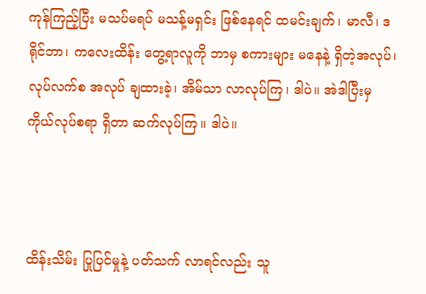ကုန်ကြည့်ပြီး မသပ်မရပ် မသန့်မရှင်း ဖြစ်နေရင် ထမင်းချက်၊ မာလီ၊ ဒရိုင်ဘာ၊ ကလေးထိန်း တွေ့ရာလူကို ဘာမှ စကားများ မနေနဲ့ ရှိတဲ့အလုပ်၊ လုပ်လက်စ အလုပ် ချထားခဲ့၊ အိမ်သာ လာလုပ်ကြ၊ ဒါပဲ။ အဲဒါပြီးမှ ကိုယ်လုပ်စရာ ရှိတာ ဆက်လုပ်ကြ။ ဒါပဲ။



ထိန်းသိမ်း ပြုပြင်မှုနဲ့ ပတ်သက် လာရင်လည်း သူ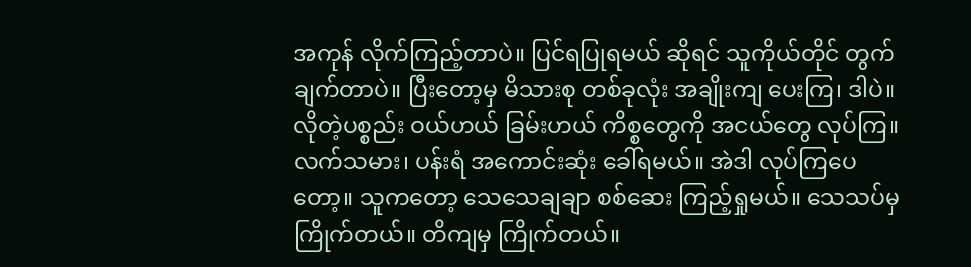အကုန် လိုက်ကြည့်တာပဲ။ ပြင်ရပြုရမယ် ဆိုရင် သူကိုယ်တိုင် တွက်ချက်တာပဲ။ ပြီးတော့မှ မိသားစု တစ်ခုလုံး အချိုးကျ ပေးကြ၊ ဒါပဲ။ လိုတဲ့ပစ္စည်း ဝယ်ဟယ် ခြမ်းဟယ် ကိစ္စတွေကို အငယ်တွေ လုပ်ကြ။ လက်သမား၊ ပန်းရံ အကောင်းဆုံး ခေါ်ရမယ်။ အဲဒါ လုပ်ကြပေတော့။ သူကတော့ သေသေချချာ စစ်ဆေး ကြည့်ရှုမယ်။ သေသပ်မှ ကြိုက်တယ်။ တိကျမှ ကြိုက်တယ်။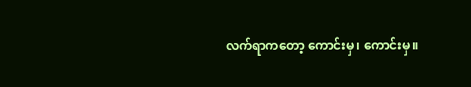လက်ရာကတော့ ကောင်းမှ၊ ကောင်းမှ။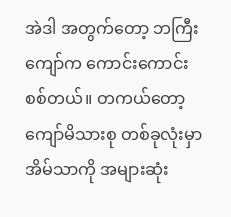အဲဒါ အတွက်တော့ ဘကြီးကျော်က ကောင်းကောင်း စစ်တယ်။ တကယ်တော့ ကျော်မိသားစု တစ်ခုလုံးမှာ အိမ်သာကို အများဆုံး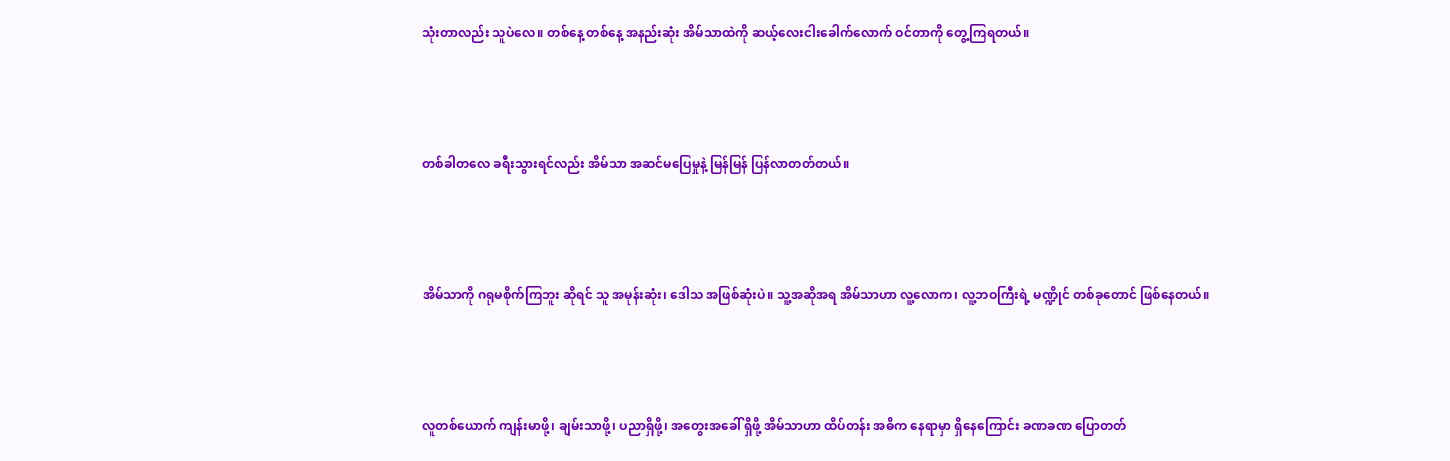သုံးတာလည်း သူပဲလေ။ တစ်နေ့ တစ်နေ့ အနည်းဆုံး အိမ်သာထဲကို ဆယ့်လေးငါးခေါက်လောက် ဝင်တာကို တွေ့ကြရတယ်။



တစ်ခါတလေ ခရီးသွားရင်လည်း အိမ်သာ အဆင်မပြေမှုနဲ့ မြန်မြန် ပြန်လာတတ်တယ်။



အိမ်သာကို ဂရုမစိုက်ကြဘူး ဆိုရင် သူ အမုန်းဆုံး၊ ဒေါသ အဖြစ်ဆုံးပဲ။ သူ့အဆိုအရ အိမ်သာဟာ လူ့လောက၊ လူ့ဘဝကြီးရဲ့ မဏ္ဍိုင် တစ်ခုတောင် ဖြစ်နေတယ်။



လူတစ်ယောက် ကျန်းမာဖို့၊ ချမ်းသာဖို့၊ ပညာရှိဖို့၊ အတွေးအခေါ် ရှိဖို့ အိမ်သာဟာ ထိပ်တန်း အဓိက နေရာမှာ ရှိနေကြောင်း ခဏခဏ ပြောတတ်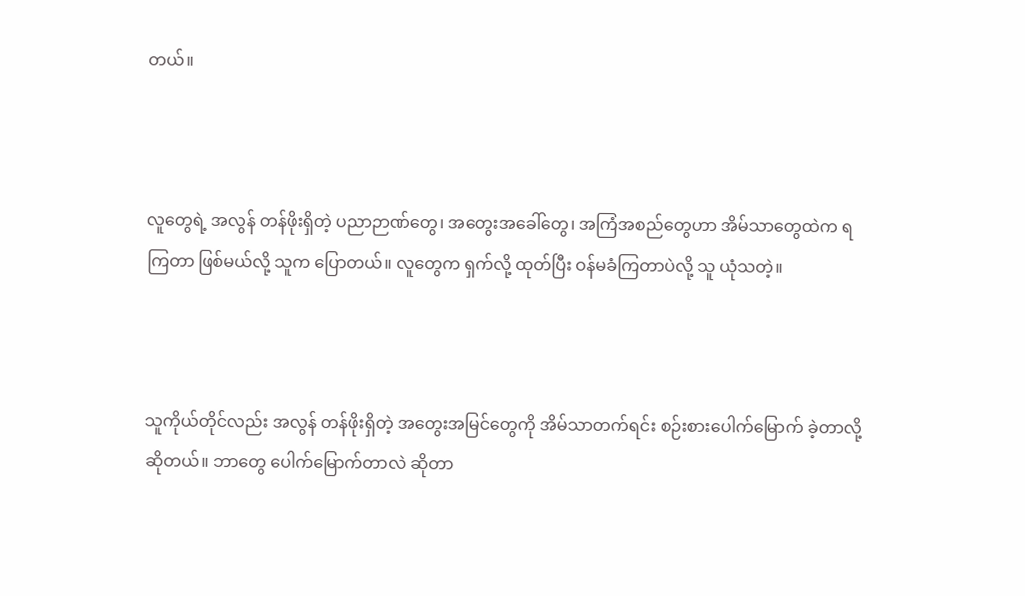တယ်။



လူတွေရဲ့ အလွန် တန်ဖိုးရှိတဲ့ ပညာဉာဏ်တွေ၊ အတွေးအခေါ်တွေ၊ အကြံအစည်တွေဟာ အိမ်သာတွေထဲက ရကြတာ ဖြစ်မယ်လို့ သူက ပြောတယ်။ လူတွေက ရှက်လို့ ထုတ်ပြီး ဝန်မခံကြတာပဲလို့ သူ ယုံသတဲ့။



သူကိုယ်တိုင်လည်း အလွန် တန်ဖိုးရှိတဲ့ အတွေးအမြင်တွေကို အိမ်သာတက်ရင်း စဉ်းစားပေါက်မြောက် ခဲ့တာလို့ ဆိုတယ်။ ဘာတွေ ပေါက်မြောက်တာလဲ ဆိုတာ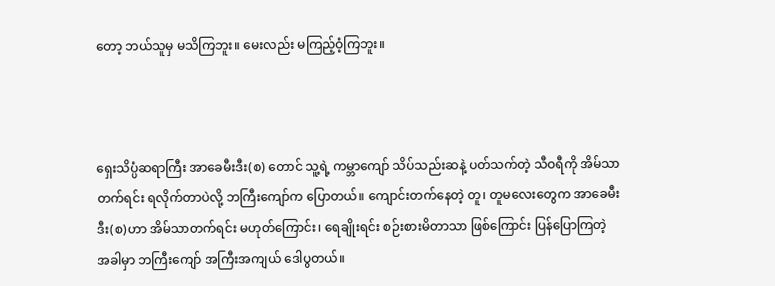တော့ ဘယ်သူမှ မသိကြဘူး။ မေးလည်း မကြည့်ဝံ့ကြဘူး။



ရှေးသိပ္ပံဆရာကြီး အာခေမီးဒီး(စ) တောင် သူ့ရဲ့ ကမ္ဘာကျော် သိပ်သည်းဆနဲ့ ပတ်သက်တဲ့ သီဝရီကို အိမ်သာတက်ရင်း ရလိုက်တာပဲလို့ ဘကြီးကျော်က ပြောတယ်။ ကျောင်းတက်နေတဲ့ တူ၊ တူမလေးတွေက အာခေမီးဒီး(စ)ဟာ အိမ်သာတက်ရင်း မဟုတ်ကြောင်း၊ ရေချိုးရင်း စဉ်းစားမိတာသာ ဖြစ်ကြောင်း ပြန်ပြောကြတဲ့ အခါမှာ ဘကြီးကျော် အကြီးအကျယ် ဒေါပွတယ်။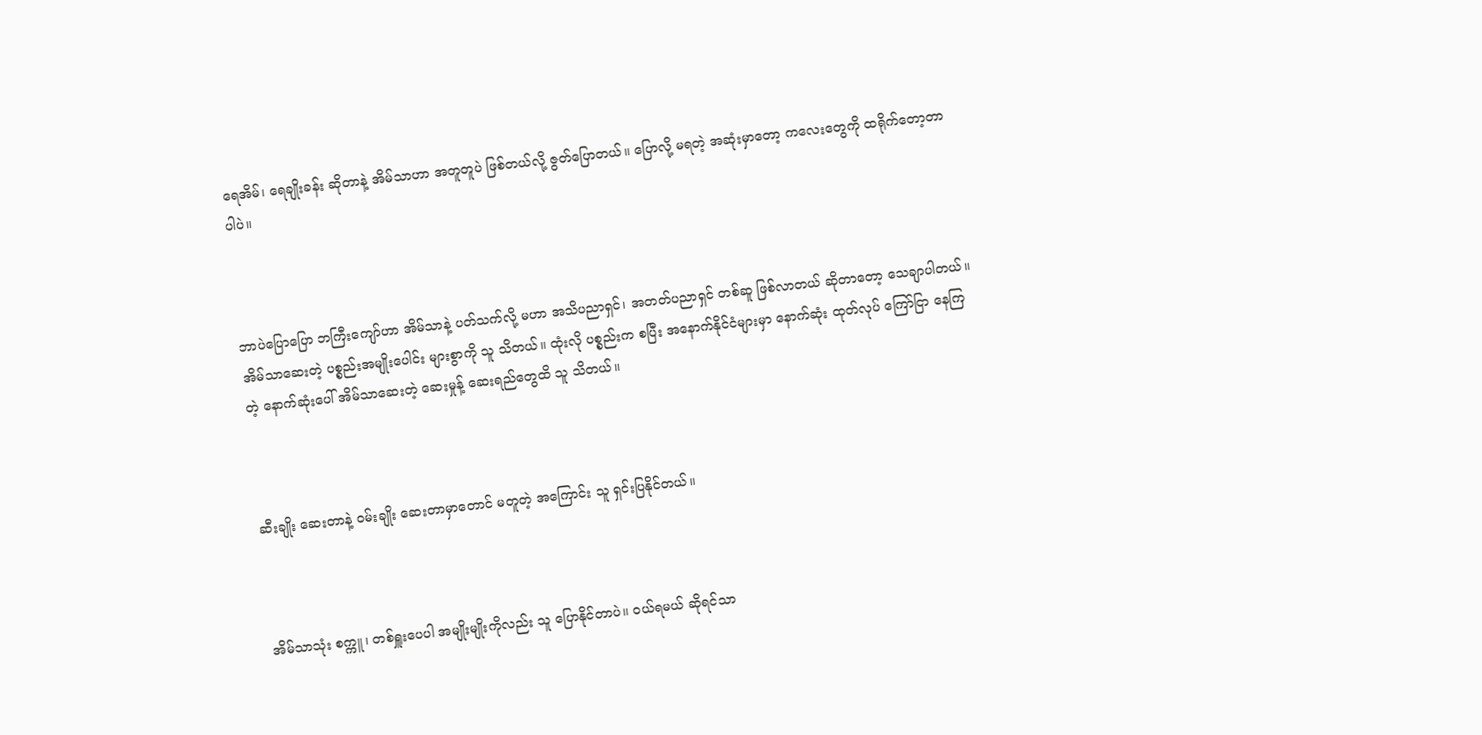ရေအိမ်၊ ရေချိုးခန်း ဆိုတာနဲ့ အိမ်သာဟာ အတူတူပဲ ဖြစ်တယ်လို့ ဇွတ်ပြောတယ်။ ပြောလို့ မရတဲ့ အဆုံးမှာတော့ ကလေးတွေကို ထရိုက်တော့တာ ပါပဲ။



ဘာပဲပြောပြော ဘကြီးကျော်ဟာ အိမ်သာနဲ့ ပတ်သက်လို့ မဟာ အသိပညာရှင်၊ အတတ်ပညာရှင် တစ်ဆူ ဖြစ်လာတယ် ဆိုတာတော့ သေချာပါတယ်။ အိမ်သာဆေးတဲ့ ပစ္စည်းအမျိုးပေါင်း များစွာကို သူ သိတယ်။ ထုံးလို ပစ္စည်းက စပြီး အနောက်နိုင်ငံများမှာ နောက်ဆုံး ထုတ်လုပ် ကြော်ငြာ နေကြတဲ့ နောက်ဆုံးပေါ် အိမ်သာဆေးတဲ့ ဆေးမှုန့် ဆေးရည်တွေထိ သူ သိတယ်။



ဆီးချိုး ဆေးတာနဲ့ ဝမ်းချိုး ဆေးတာမှာတောင် မတူတဲ့ အကြောင်း သူ ရှင်းပြနိုင်တယ်။



အိမ်သာသုံး စက္ကူ၊ တစ်ရှူးပေပါ အမျိုးမျိုးကိုလည်း သူ ပြောနိုင်တာပဲ။ ဝယ်ရမယ် ဆိုရင်သာ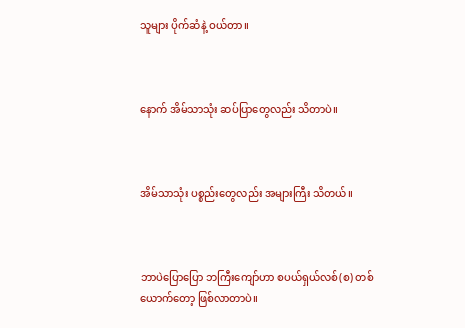သူများ ပိုက်ဆံနဲ့ ဝယ်တာ။



နောက် အိမ်သာသုံး ဆပ်ပြာတွေလည်း သိတာပဲ။



အိမ်သာသုံး ပစ္စည်းတွေလည်း အများကြီး သိတယ်။



ဘာပဲပြောပြော ဘကြီးကျော်ဟာ စပယ်ရှယ်လစ်(စ) တစ်ယောက်တော့ ဖြစ်လာတာပဲ။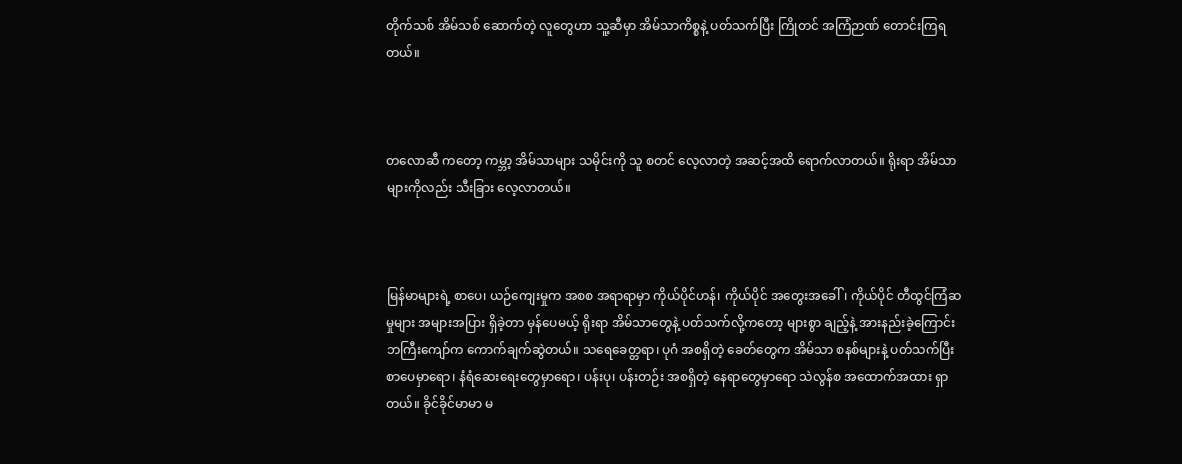တိုက်သစ် အိမ်သစ် ဆောက်တဲ့ လူတွေဟာ သူ့ဆီမှာ အိမ်သာကိစ္စနဲ့ ပတ်သက်ပြီး ကြိုတင် အကြံဉာဏ် တောင်းကြရတယ်။



တလောဆီ ကတော့ ကမ္ဘာ့ အိမ်သာများ သမိုင်းကို သူ စတင် လေ့လာတဲ့ အဆင့်အထိ ရောက်လာတယ်။ ရိုးရာ အိမ်သာများကိုလည်း သီးခြား လေ့လာတယ်။



မြန်မာများရဲ့ စာပေ၊ ယဉ်ကျေးမှုက အစစ အရာရာမှာ ကိုယ်ပိုင်ဟန်၊ ကိုယ်ပိုင် အတွေးအခေါ်၊ ကိုယ်ပိုင် တီထွင်ကြံဆမှုများ အများအပြား ရှိခဲ့တာ မှန်ပေမယ့် ရိုးရာ အိမ်သာတွေနဲ့ ပတ်သက်လို့ကတော့ များစွာ ချည့်နဲ့ အားနည်းခဲ့ကြောင်း ဘကြီးကျော်က ကောက်ချက်ဆွဲတယ်။ သရေခေတ္တရာ၊ ပုဂံ အစရှိတဲ့ ခေတ်တွေက အိမ်သာ စနစ်များနဲ့ ပတ်သက်ပြီး စာပေမှာရော၊ နံရံဆေးရေးတွေမှာရော၊ ပန်းပု၊ ပန်းတဉ်း အစရှိတဲ့ နေရာတွေမှာရော သဲလွန်စ အထောက်အထား ရှာတယ်။ ခိုင်ခိုင်မာမာ မ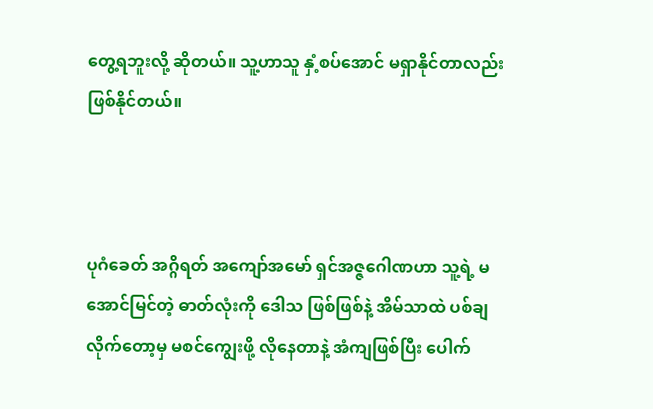တွေ့ရဘူးလို့ ဆိုတယ်။ သူ့ဟာသူ နှံ့စပ်အောင် မရှာနိုင်တာလည်း ဖြစ်နိုင်တယ်။



ပုဂံခေတ် အဂ္ဂိရတ် အကျော်အမော် ရှင်အဇ္ဇဂေါဏဟာ သူ့ရဲ့ မအောင်မြင်တဲ့ ဓာတ်လုံးကို ဒေါသ ဖြစ်ဖြစ်နဲ့ အိမ်သာထဲ ပစ်ချ လိုက်တော့မှ မစင်ကျွေးဖို့ လိုနေတာနဲ့ အံကျဖြစ်ပြီး ပေါက်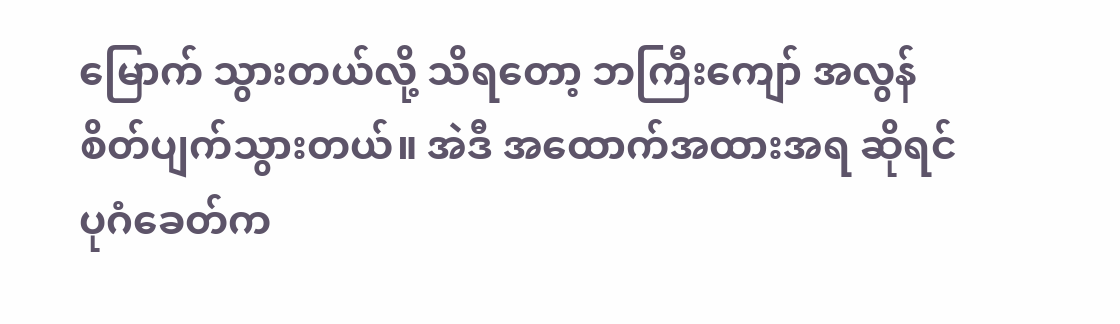မြောက် သွားတယ်လို့ သိရတော့ ဘကြီးကျော် အလွန် စိတ်ပျက်သွားတယ်။ အဲဒီ အထောက်အထားအရ ဆိုရင် ပုဂံခေတ်က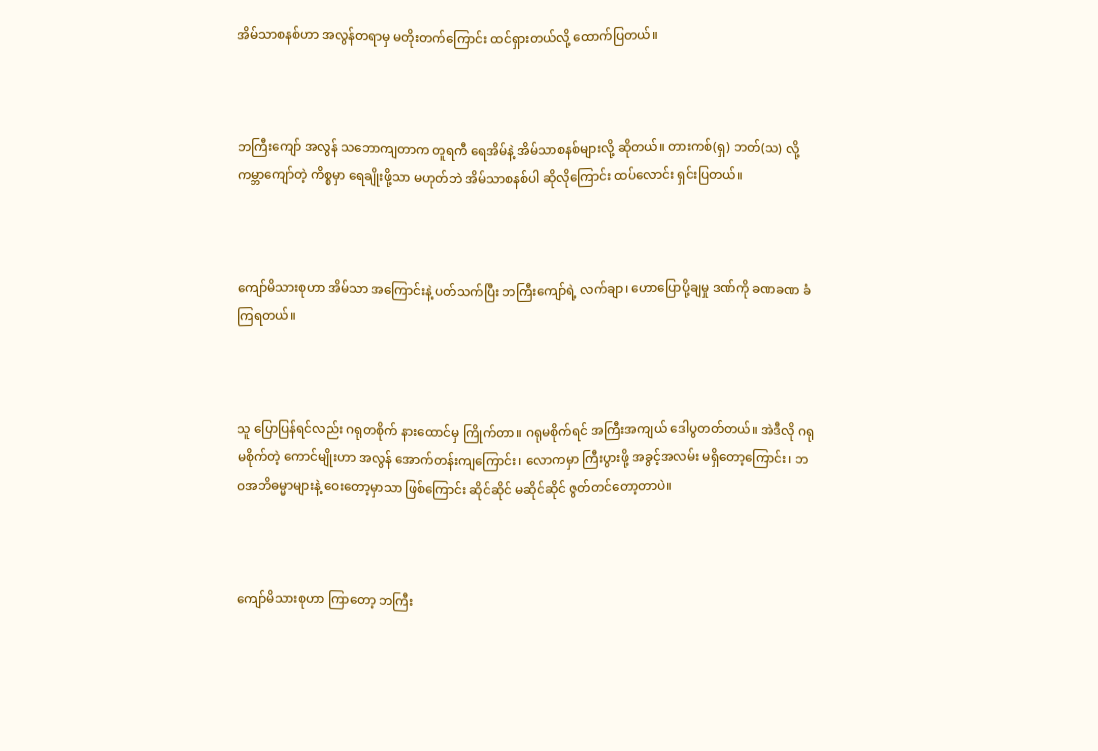အိမ်သာစနစ်ဟာ အလွန်တရာမှ မတိုးတက်ကြောင်း ထင်ရှားတယ်လို့ ထောက်ပြတယ်။



ဘကြီးကျော် အလွန် သဘောကျတာက တူရကီ ရေအိမ်နဲ့ အိမ်သာစနစ်များလို့ ဆိုတယ်။ တားကစ်(ရှ) ဘတ်(သ) လို့ ကမ္ဘာကျော်တဲ့ ကိစ္စမှာ ရေချိုးဖို့သာ မဟုတ်ဘဲ အိမ်သာစနစ်ပါ ဆိုလိုကြောင်း ထပ်လောင်း ရှင်းပြတယ်။



ကျော်မိသားစုဟာ အိမ်သာ အကြောင်းနဲ့ ပတ်သက်ပြီး ဘကြီးကျော်ရဲ့ လက်ချာ၊ ဟောပြောပို့ချမှု ဒဏ်ကို ခဏခဏ ခံကြရတယ်။



သူ ပြောပြန်ရင်လည်း ဂရုတစိုက် နားထောင်မှ ကြိုက်တာ။ ဂရုမစိုက်ရင် အကြီးအကျယ် ဒေါပွတတ်တယ်။ အဲဒီလို ဂရုမစိုက်တဲ့ ကောင်မျိုးဟာ အလွန် အောက်တန်းကျကြောင်း၊ လောကမှာ ကြီးပွားဖို့ အခွင့်အလမ်း မရှိတော့ကြောင်း၊ ဘဝအဘိဓမ္မာများနဲ့ ဝေးတော့မှာသာ ဖြစ်ကြောင်း ဆိုင်ဆိုင် မဆိုင်ဆိုင် ဇွတ်တင်တော့တာပဲ။



ကျော်မိသားစုဟာ ကြာတော့ ဘကြီး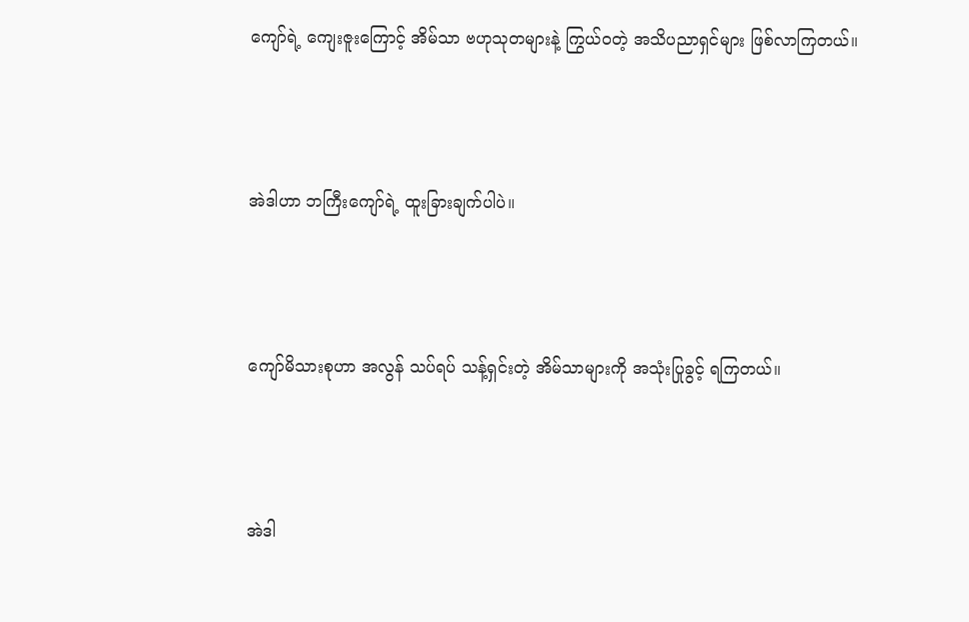ကျော်ရဲ့ ကျေးဇူးကြောင့် အိမ်သာ ဗဟုသုတများနဲ့ ကြွယ်ဝတဲ့ အသိပညာရှင်များ ဖြစ်လာကြတယ်။



အဲဒါဟာ ဘကြီးကျော်ရဲ့ ထူးခြားချက်ပါပဲ။



ကျော်မိသားစုဟာ အလွန် သပ်ရပ် သန့်ရှင်းတဲ့ အိမ်သာများကို အသုံးပြုခွင့် ရကြတယ်။



အဲဒါ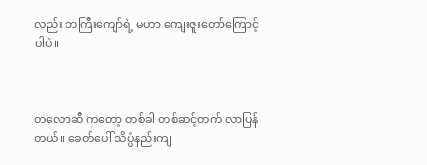လည်း ဘကြီးကျော်ရဲ့ မဟာ ကျေးဇူးတော်ကြောင့် ပါပဲ။



တလောဆီ ကတော့ တစ်ခါ တစ်ဆင့်တက် လာပြန်တယ်။ ခေတ်ပေါ် သိပ္ပံနည်းကျ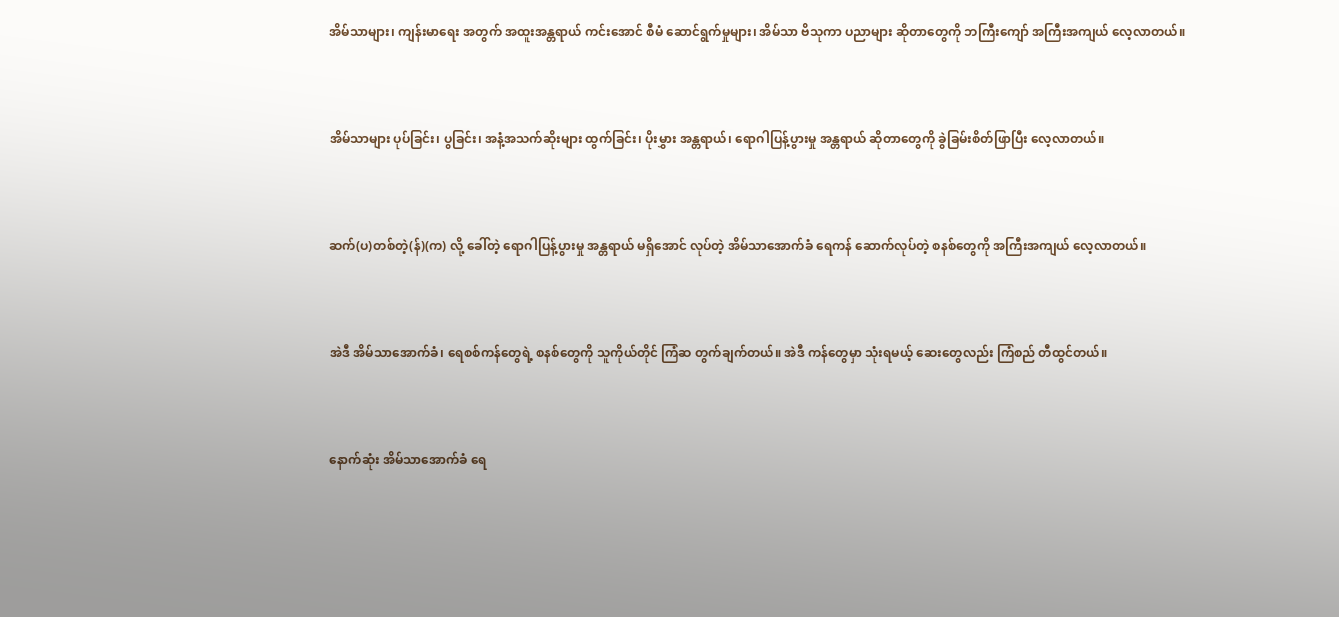အိမ်သာများ၊ ကျန်းမာရေး အတွက် အထူးအန္တရာယ် ကင်းအောင် စီမံ ဆောင်ရွက်မှုများ၊ အိမ်သာ ဗိသုကာ ပညာများ ဆိုတာတွေကို ဘကြီးကျော် အကြီးအကျယ် လေ့လာတယ်။



အိမ်သာများ ပုပ်ခြင်း၊ ပွခြင်း၊ အနံ့အသက်ဆိုးများ ထွက်ခြင်း၊ ပိုးမွှား အန္တရာယ်၊ ရောဂါပြန့်ပွားမှု အန္တရာယ် ဆိုတာတွေကို ခွဲခြမ်းစိတ်ဖြာပြီး လေ့လာတယ်။



ဆက်(ပ)တစ်တဲ့(န်)(က) လို့ ခေါ်တဲ့ ရောဂါပြန့်ပွားမှု အန္တရာယ် မရှိအောင် လုပ်တဲ့ အိမ်သာအောက်ခံ ရေကန် ဆောက်လုပ်တဲ့ စနစ်တွေကို အကြီးအကျယ် လေ့လာတယ်။



အဲဒီ အိမ်သာအောက်ခံ၊ ရေစစ်ကန်တွေရဲ့ စနစ်တွေကို သူကိုယ်တိုင် ကြံဆ တွက်ချက်တယ်။ အဲဒီ ကန်တွေမှာ သုံးရမယ့် ဆေးတွေလည်း ကြံစည် တီထွင်တယ်။



နောက်ဆုံး အိမ်သာအောက်ခံ ရေ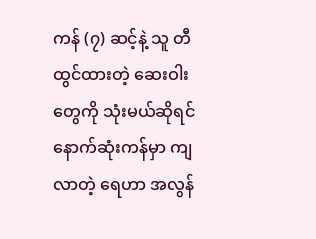ကန် (၇) ဆင့်နဲ့ သူ တီထွင်ထားတဲ့ ဆေးဝါးတွေကို သုံးမယ်ဆိုရင် နောက်ဆုံးကန်မှာ ကျလာတဲ့ ရေဟာ အလွန်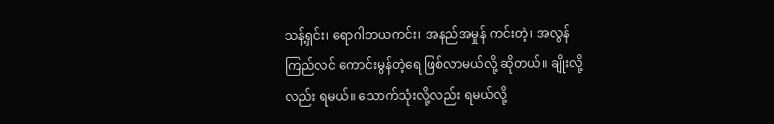သန့်ရှင်း၊ ရောဂါဘယကင်း၊ အနည်အမှုန် ကင်းတဲ့၊ အလွန် ကြည်လင် ကောင်းမွန်တဲ့ရေ ဖြစ်လာမယ်လို့ ဆိုတယ်။ ချိုးလို့လည်း ရမယ်။ သောက်သုံးလို့လည်း ရမယ်လို့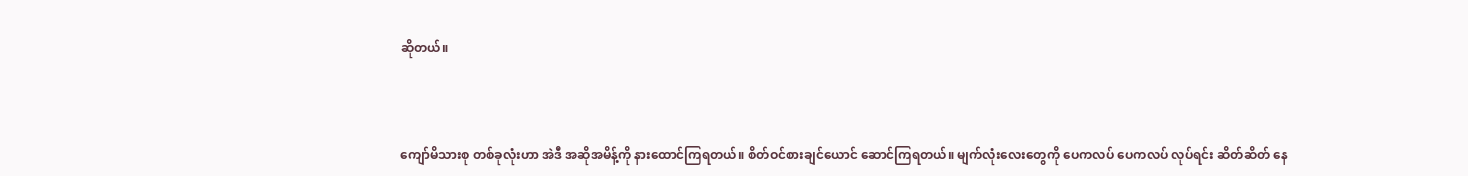ဆိုတယ်။



ကျော်မိသားစု တစ်ခုလုံးဟာ အဲဒီ အဆိုအမိန့်ကို နားထောင်ကြရတယ်။ စိတ်ဝင်စားချင်ယောင် ဆောင်ကြရတယ်။ မျက်လုံးလေးတွေကို ပေကလပ် ပေကလပ် လုပ်ရင်း ဆိတ်ဆိတ် နေ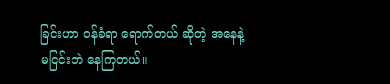ခြင်းဟာ ဝန်ခံရာ ရောက်တယ် ဆိုတဲ့ အနေနဲ့ မငြင်းဘဲ နေကြတယ်။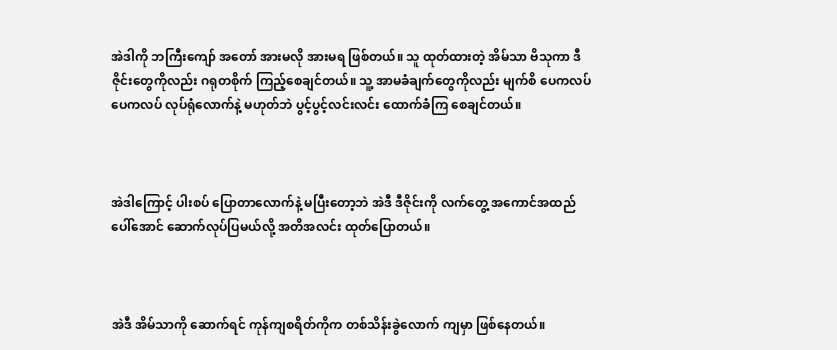အဲဒါကို ဘကြီးကျော် အတော် အားမလို အားမရ ဖြစ်တယ်။ သူ ထုတ်ထားတဲ့ အိမ်သာ ဗိသုကာ ဒီဇိုင်းတွေကိုလည်း ဂရုတစိုက် ကြည့်စေချင်တယ်။ သူ့ အာမခံချက်တွေကိုလည်း မျက်စိ ပေကလပ် ပေကလပ် လုပ်ရုံလောက်နဲ့ မဟုတ်ဘဲ ပွင့်ပွင့်လင်းလင်း ထောက်ခံကြ စေချင်တယ်။



အဲဒါကြောင့် ပါးစပ် ပြောတာလောက်နဲ့ မပြီးတော့ဘဲ အဲဒီ ဒီဇိုင်းကို လက်တွေ့ အကောင်အထည် ပေါ်အောင် ဆောက်လုပ်ပြမယ်လို့ အတိအလင်း ထုတ်ပြောတယ်။



အဲဒီ အိမ်သာကို ဆောက်ရင် ကုန်ကျစရိတ်ကိုက တစ်သိန်းခွဲလောက် ကျမှာ ဖြစ်နေတယ်။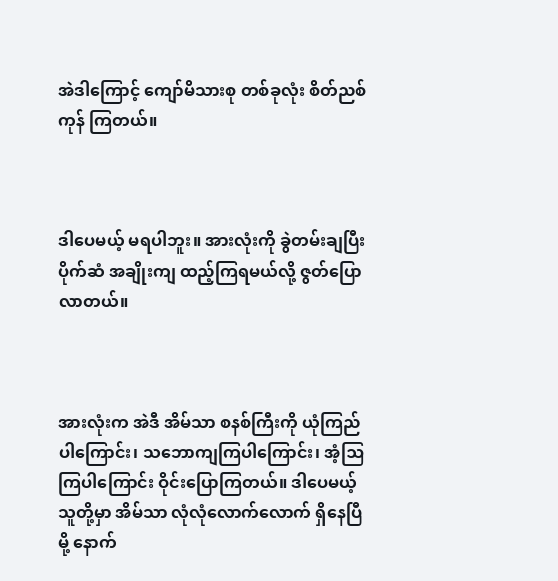အဲဒါကြောင့် ကျော်မိသားစု တစ်ခုလုံး စိတ်ညစ်ကုန် ကြတယ်။



ဒါပေမယ့် မရပါဘူး။ အားလုံးကို ခွဲတမ်းချပြီး ပိုက်ဆံ အချိုးကျ ထည့်ကြရမယ်လို့ ဇွတ်ပြော လာတယ်။



အားလုံးက အဲဒီ အိမ်သာ စနစ်ကြီးကို ယုံကြည်ပါကြောင်း၊ သဘောကျကြပါကြောင်း၊ အံ့ဩကြပါကြောင်း ဝိုင်းပြောကြတယ်။ ဒါပေမယ့် သူတို့မှာ အိမ်သာ လုံလုံလောက်လောက် ရှိနေပြီမို့ နောက်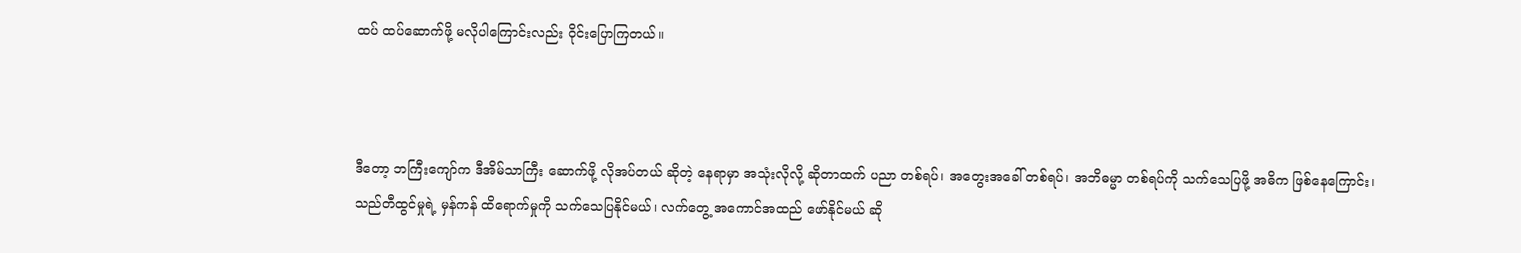ထပ် ထပ်ဆောက်ဖို့ မလိုပါကြောင်းလည်း ဝိုင်းပြောကြတယ်။



ဒီတော့ ဘကြီးကျော်က ဒီအိမ်သာကြီး ဆောက်ဖို့ လိုအပ်တယ် ဆိုတဲ့ နေရာမှာ အသုံးလိုလို့ ဆိုတာထက် ပညာ တစ်ရပ်၊ အတွေးအခေါ် တစ်ရပ်၊ အဘိဓမ္မာ တစ်ရပ်ကို သက်သေပြဖို့ အဓိက ဖြစ်နေကြောင်း၊ သည်တီထွင်မှုရဲ့ မှန်ကန် ထိရောက်မှုကို သက်သေပြနိုင်မယ်၊ လက်တွေ့ အကောင်အထည် ဖော်နိုင်မယ် ဆို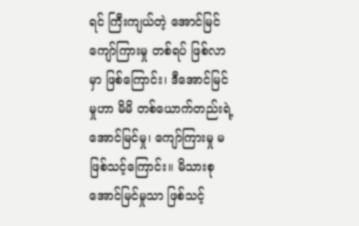ရင် ကြီးကျယ်တဲ့ အောင်မြင် ကျော်ကြားမှု တစ်ရပ် ဖြစ်လာမှာ ဖြစ်ကြောင်း၊ ဒီအောင်မြင်မှုဟာ မိမိ တစ်ယောက်တည်းရဲ့ အောင်မြင်မှု၊ ကျော်ကြားမှု မဖြစ်သင့်ကြောင်း။ မိသားစု အောင်မြင်မှုသာ ဖြစ်သင့်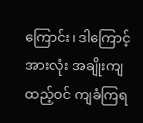ကြောင်း၊ ဒါကြောင့် အားလုံး အချိုးကျ ထည့်ဝင် ကျခံကြရ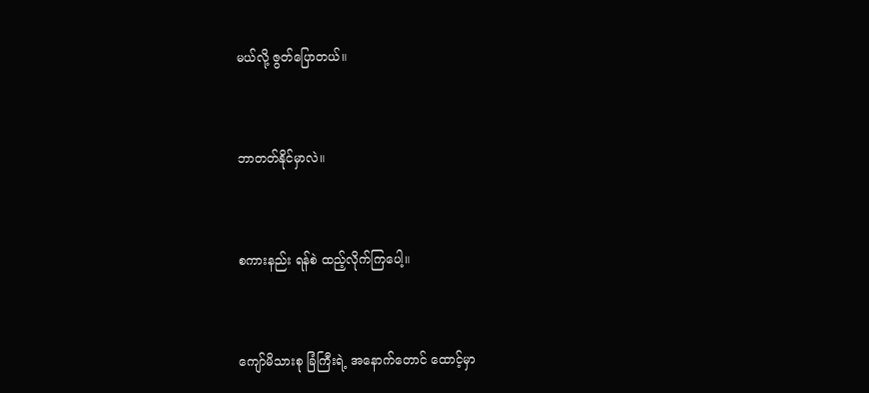မယ်လို့ ဇွတ်ပြောတယ်။



ဘာတတ်နိုင်မှာလဲ။



စကားနည်း ရန်စဲ ထည့်လိုက်ကြပေါ့။



ကျော်မိသားစု ခြံကြီးရဲ့ အနောက်တောင် ထောင့်မှာ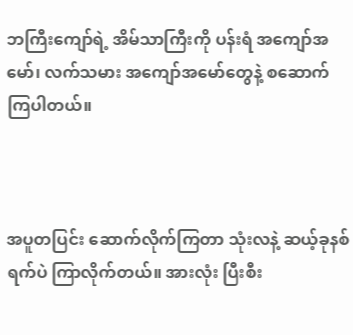ဘကြီးကျော်ရဲ့ အိမ်သာကြီးကို ပန်းရံ အကျော်အမော်၊ လက်သမား အကျော်အမော်တွေနဲ့ စဆောက်ကြပါတယ်။



အပူတပြင်း ဆောက်လိုက်ကြတာ သုံးလနဲ့ ဆယ့်ခုနစ်ရက်ပဲ ကြာလိုက်တယ်။ အားလုံး ပြီးစီး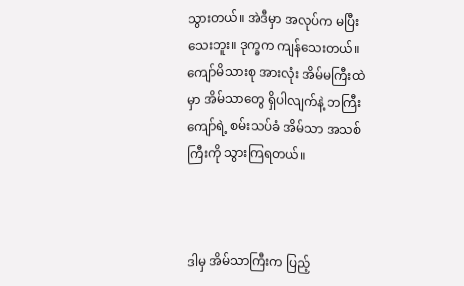သွားတယ်။ အဲဒီမှာ အလုပ်က မပြီးသေးဘူး။ ဒုက္ခက ကျန်သေးတယ်။ ကျော်မိသားစု အားလုံး အိမ်မကြီးထဲမှာ အိမ်သာတွေ ရှိပါလျက်နဲ့ ဘကြီးကျော်ရဲ့ စမ်းသပ်ခံ အိမ်သာ အသစ်ကြီးကို သွားကြရတယ်။



ဒါမှ အိမ်သာကြီးက ပြည့်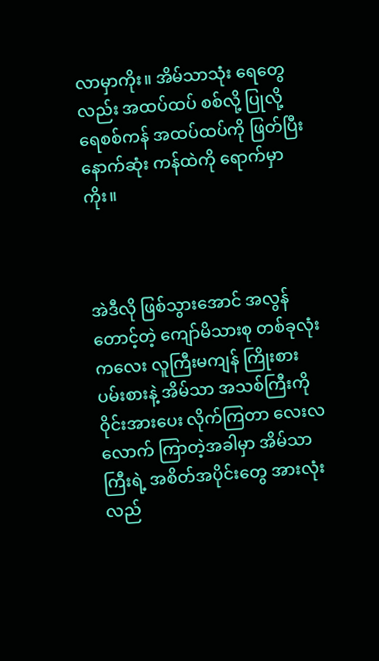လာမှာကိုး။ အိမ်သာသုံး ရေတွေလည်း အထပ်ထပ် စစ်လို့ ပြုလို့ ရေစစ်ကန် အထပ်ထပ်ကို ဖြတ်ပြီး နောက်ဆုံး ကန်ထဲကို ရောက်မှာကိုး။



အဲဒီလို ဖြစ်သွားအောင် အလွန်တောင့်တဲ့ ကျော်မိသားစု တစ်ခုလုံး ကလေး လူကြီးမကျန် ကြိုးစားပမ်းစားနဲ့ အိမ်သာ အသစ်ကြီးကို ဝိုင်းအားပေး လိုက်ကြတာ လေးလလောက် ကြာတဲ့အခါမှာ အိမ်သာကြီးရဲ့ အစိတ်အပိုင်းတွေ အားလုံး လည်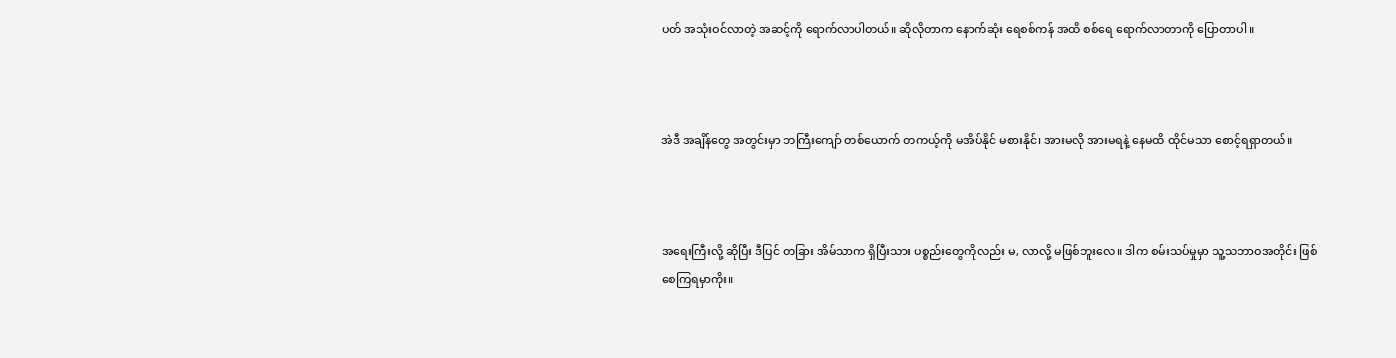ပတ် အသုံးဝင်လာတဲ့ အဆင့်ကို ရောက်လာပါတယ်။ ဆိုလိုတာက နောက်ဆုံး ရေစစ်ကန် အထိ စစ်ရေ ရောက်လာတာကို ပြောတာပါ။



အဲဒီ အချိန်တွေ အတွင်းမှာ ဘကြီးကျော် တစ်ယောက် တကယ့်ကို မအိပ်နိုင် မစားနိုင်၊ အားမလို အားမရနဲ့ နေမထိ ထိုင်မသာ စောင့်ရရှာတယ်။



အရေးကြီးလို့ ဆိုပြီး ဒီပြင် တခြား အိမ်သာက ရှိပြီးသား ပစ္စည်းတွေကိုလည်း မ, လာလို့ မဖြစ်ဘူးလေ။ ဒါက စမ်းသပ်မှုမှာ သူ့သဘာဝအတိုင်း ဖြစ်စေကြရမှာကိုး။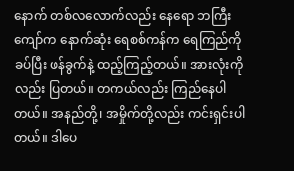နောက် တစ်လလောက်လည်း နေရော ဘကြီးကျော်က နောက်ဆုံး ရေစစ်ကန်က ရေကြည်ကို ခပ်ပြီး ဖန်ခွက်နဲ့ ထည့်ကြည့်တယ်။ အားလုံးကိုလည်း ပြတယ်။ တကယ်လည်း ကြည်နေပါတယ်။ အနည်တို့၊ အမှိုက်တို့လည်း ကင်းရှင်းပါတယ်။ ဒါပေ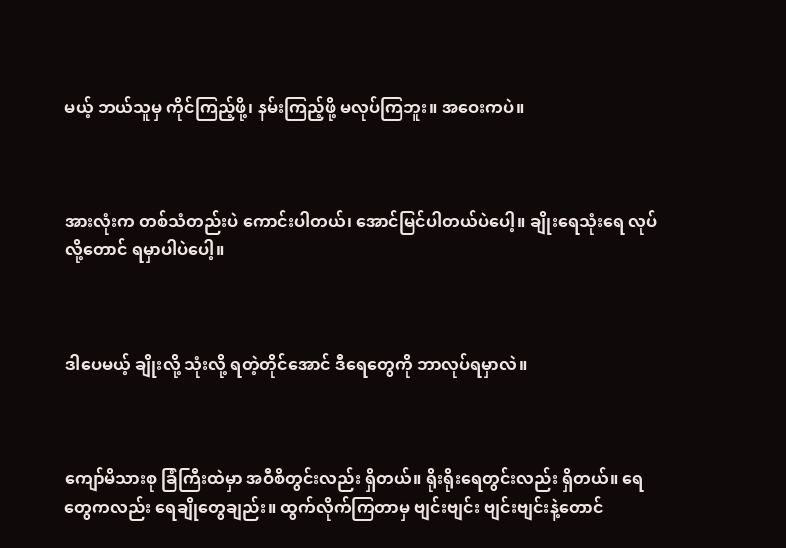မယ့် ဘယ်သူမှ ကိုင်ကြည့်ဖို့၊ နမ်းကြည့်ဖို့ မလုပ်ကြဘူး။ အဝေးကပဲ။



အားလုံးက တစ်သံတည်းပဲ ကောင်းပါတယ်၊ အောင်မြင်ပါတယ်ပဲပေါ့။ ချိုးရေသုံးရေ လုပ်လို့တောင် ရမှာပါပဲပေါ့။



ဒါပေမယ့် ချိုးလို့ သုံးလို့ ရတဲ့တိုင်အောင် ဒီရေတွေကို ဘာလုပ်ရမှာလဲ။



ကျော်မိသားစု ခြံကြီးထဲမှာ အဝီစိတွင်းလည်း ရှိတယ်။ ရိုးရိုးရေတွင်းလည်း ရှိတယ်။ ရေတွေကလည်း ရေချိုတွေချည်း။ ထွက်လိုက်ကြတာမှ ဗျင်းဗျင်း ဗျင်းဗျင်းနဲ့တောင်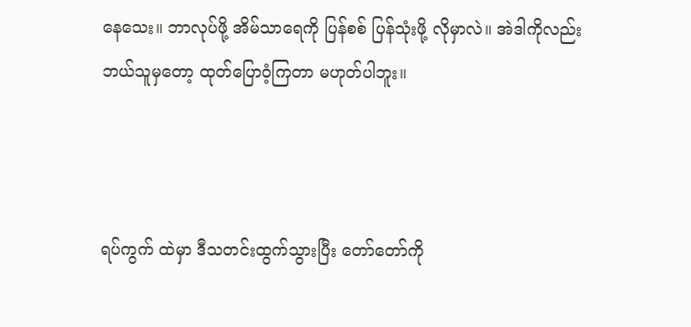နေသေး။ ဘာလုပ်ဖို့ အိမ်သာရေကို ပြန်စစ် ပြန်သုံးဖို့ လိုမှာလဲ။ အဲဒါကိုလည်း ဘယ်သူမှတော့ ထုတ်ပြောဝံ့ကြတာ မဟုတ်ပါဘူး။



ရပ်ကွက် ထဲမှာ ဒီသတင်းထွက်သွားပြီး တော်တော်ကို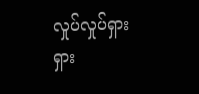လှုပ်လှုပ်ရှားရှား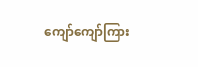ကျော်ကျော်ကြား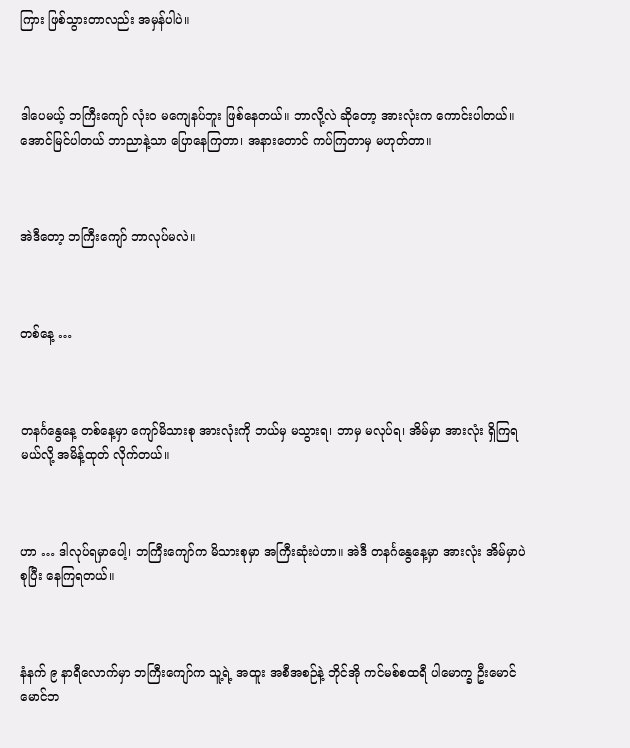ကြား ဖြစ်သွားတာလည်း အမှန်ပါပဲ။



ဒါပေမယ့် ဘကြီးကျော် လုံးဝ မကျေနပ်ဘူး ဖြစ်နေတယ်။ ဘာလို့လဲ ဆိုတော့ အားလုံးက ကောင်းပါတယ်။ အောင်မြင်ပါတယ် ဘာညာနဲ့သာ ပြောနေကြတာ၊ အနားတောင် ကပ်ကြတာမှ မဟုတ်တာ။



အဲဒီတော့ ဘကြီးကျော် ဘာလုပ်မလဲ။



တစ်နေ့ …



တနင်္ဂနွေနေ့ တစ်နေ့မှာ ကျော်မိသားစု အားလုံးကို ဘယ်မှ မသွားရ၊ ဘာမှ မလုပ်ရ၊ အိမ်မှာ အားလုံး ရှိကြရမယ်လို့ အမိန့်ထုတ် လိုက်တယ်။



ဟာ … ဒါလုပ်ရမှာပေါ့၊ ဘကြီးကျော်က မိသားစုမှာ အကြီးဆုံးပဲဟာ။ အဲဒီ တနင်္ဂနွေနေ့မှာ အားလုံး အိမ်မှာပဲ စုပြီး နေကြရတယ်။



နံနက် ၉ နာရီလောက်မှာ ဘကြီးကျော်က သူ့ရဲ့ အထူး အစီအစဉ်နဲ့ ဘိုင်အို ကင်မစ်စထရီ ပါမောက္ခ ဦးမောင်မောင်ဘ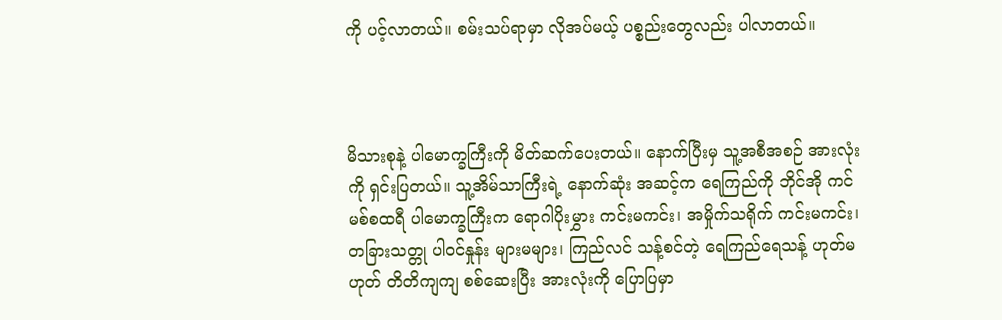ကို ပင့်လာတယ်။ စမ်းသပ်ရာမှာ လိုအပ်မယ့် ပစ္စည်းတွေလည်း ပါလာတယ်။



မိသားစုနဲ့ ပါမောက္ခကြီးကို မိတ်ဆက်ပေးတယ်။ နောက်ပြီးမှ သူ့အစီအစဉ် အားလုံးကို ရှင်းပြတယ်။ သူ့အိမ်သာကြီးရဲ့ နောက်ဆုံး အဆင့်က ရေကြည်ကို ဘိုင်အို ကင်မစ်စထရီ ပါမောက္ခကြီးက ရောဂါပိုးမွှား ကင်းမကင်း၊ အမှိုက်သရိုက် ကင်းမကင်း၊ တခြားသတ္တု ပါဝင်နှုန်း များမများ၊ ကြည်လင် သန့်စင်တဲ့ ရေကြည်ရေသန့် ဟုတ်မဟုတ် တိတိကျကျ စစ်ဆေးပြီး အားလုံးကို ပြောပြမှာ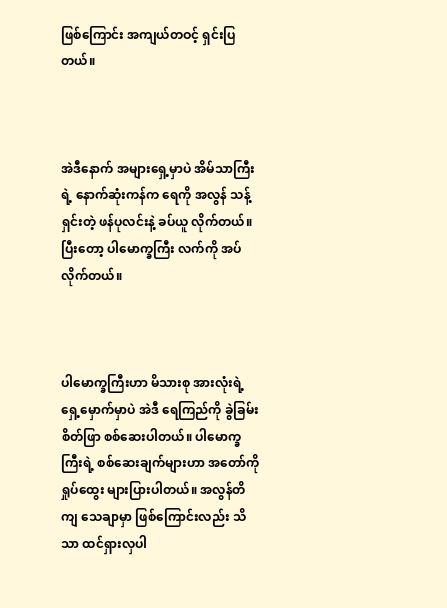ဖြစ်ကြောင်း အကျယ်တဝင့် ရှင်းပြတယ်။



အဲဒီနောက် အများရှေ့မှာပဲ အိမ်သာကြီးရဲ့ နောက်ဆုံးကန်က ရေကို အလွန် သန့်ရှင်းတဲ့ ဖန်ပုလင်းနဲ့ ခပ်ယူ လိုက်တယ်။ ပြီးတော့ ပါမောက္ခကြီး လက်ကို အပ်လိုက်တယ်။



ပါမောက္ခကြီးဟာ မိသားစု အားလုံးရဲ့ ရှေ့မှောက်မှာပဲ အဲဒီ ရေကြည်ကို ခွဲခြမ်းစိတ်ဖြာ စစ်ဆေးပါတယ်။ ပါမောက္ခကြီးရဲ့ စစ်ဆေးချက်များဟာ အတော်ကို ရှုပ်ထွေး များပြားပါတယ်။ အလွန်တိကျ သေချာမှာ ဖြစ်ကြောင်းလည်း သိသာ ထင်ရှားလှပါ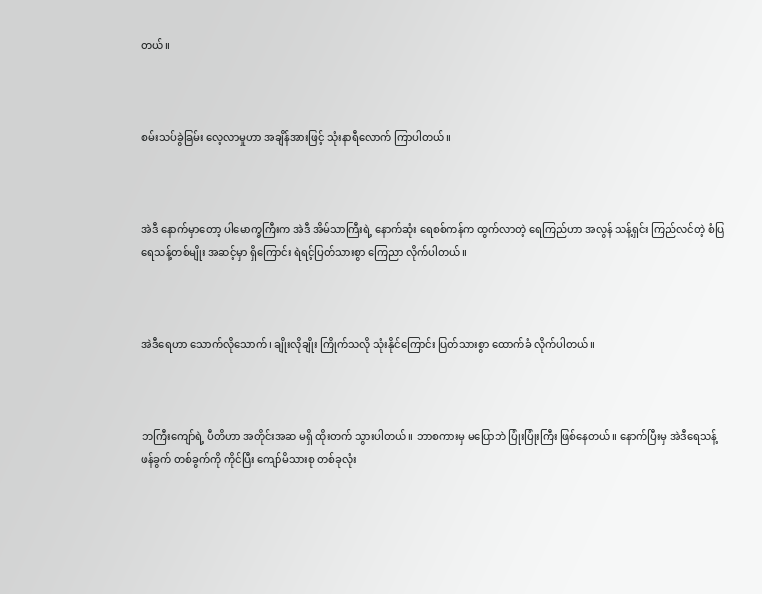တယ်။



စမ်းသပ်ခွဲခြမ်း လေ့လာမှုဟာ အချိန်အားဖြင့် သုံးနာရီလောက် ကြာပါတယ်။



အဲဒီ နောက်မှာတော့ ပါမောက္ခကြီးက အဲဒီ အိမ်သာကြီးရဲ့ နောက်ဆုံး ရေစစ်ကန်က ထွက်လာတဲ့ ရေကြည်ဟာ အလွန် သန့်ရှင်း ကြည်လင်တဲ့ စံပြ ရေသန့်တစ်မျိုး အဆင့်မှာ ရှိကြောင်း ရဲရင့်ပြတ်သားစွာ ကြေညာ လိုက်ပါတယ်။



အဲဒီရေဟာ သောက်လိုသောက်၊ ချိုးလိုချိုး ကြိုက်သလို သုံးနိုင်ကြောင်း ပြတ်သားစွာ ထောက်ခံ လိုက်ပါတယ်။



ဘကြီးကျော်ရဲ့ ပီတိဟာ အတိုင်းအဆ မရှိ ထိုးတက် သွားပါတယ်။ ဘာစကားမှ မပြောဘဲ ပြုံးပြုံးကြီး ဖြစ်နေတယ်။ နောက်ပြီးမှ အဲဒီရေသန့် ဖန်ခွက် တစ်ခွက်ကို ကိုင်ပြီး ကျော်မိသားစု တစ်ခုလုံး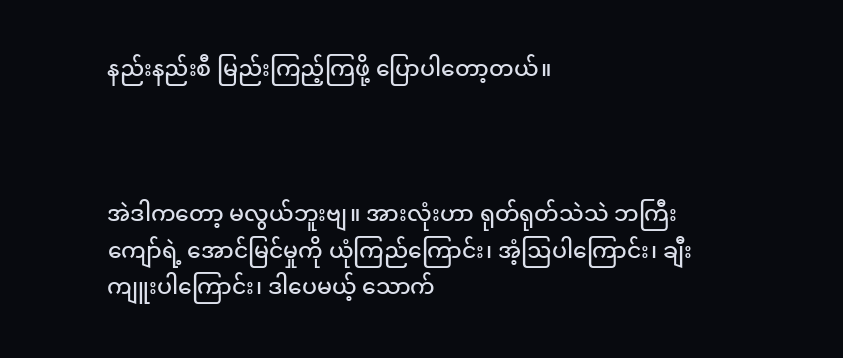နည်းနည်းစီ မြည်းကြည့်ကြဖို့ ပြောပါတော့တယ်။



အဲဒါကတော့ မလွယ်ဘူးဗျ။ အားလုံးဟာ ရုတ်ရုတ်သဲသဲ ဘကြီးကျော်ရဲ့ အောင်မြင်မှုကို ယုံကြည်ကြောင်း၊ အံ့ဩပါကြောင်း၊ ချီးကျူးပါကြောင်း၊ ဒါပေမယ့် သောက်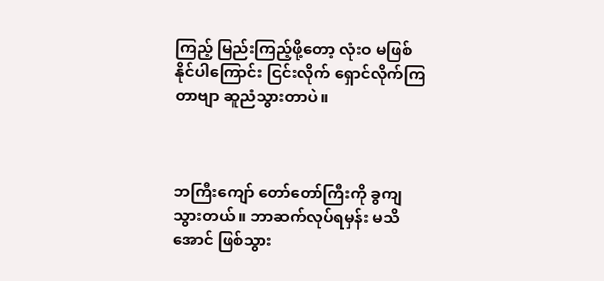ကြည့် မြည်းကြည့်ဖို့တော့ လုံးဝ မဖြစ်နိုင်ပါကြောင်း ငြင်းလိုက် ရှောင်လိုက်ကြတာဗျာ ဆူညံသွားတာပဲ။



ဘကြီးကျော် တော်တော်ကြီးကို ခွကျသွားတယ်။ ဘာဆက်လုပ်ရမှန်း မသိအောင် ဖြစ်သွား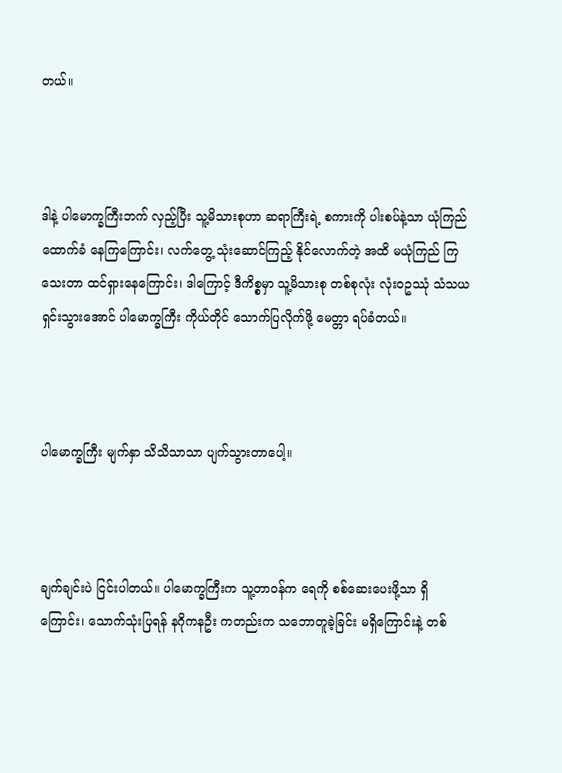တယ်။



ဒါနဲ့ ပါမောက္ခကြီးဘက် လှည့်ပြီး သူ့မိသားစုဟာ ဆရာကြီးရဲ့ စကားကို ပါးစပ်နဲ့သာ ယုံကြည် ထောက်ခံ နေကြကြောင်း၊ လက်တွေ့ သုံးဆောင်ကြည့် နိုင်လောက်တဲ့ အထိ မယုံကြည် ကြသေးတာ ထင်ရှားနေကြောင်း၊ ဒါကြောင့် ဒီကိစ္စမှာ သူ့မိသားစု တစ်စုလုံး လုံးဝဥဿုံ သံသယ ရှင်းသွားအောင် ပါမောက္ခကြီး ကိုယ်တိုင် သောက်ပြလိုက်ဖို့ မေတ္တာ ရပ်ခံတယ်။



ပါမောက္ခကြီး မျက်နှာ သိသိသာသာ ပျက်သွားတာပေါ့။



ချက်ချင်းပဲ ငြင်းပါတယ်။ ပါမောက္ခကြီးက သူ့တာဝန်က ရေကို စစ်ဆေးပေးဖို့သာ ရှိကြောင်း၊ သောက်သုံးပြရန် နဂိုကနဦး ကတည်းက သဘောတူခဲ့ခြင်း မရှိကြောင်းနဲ့ တစ်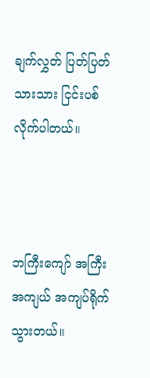ချက်လွှတ် ပြတ်ပြတ်သားသား ငြင်းပစ် လိုက်ပါတယ်။



ဘကြီးကျော် အကြီးအကျယ် အကျပ်ရိုက် သွားတယ်။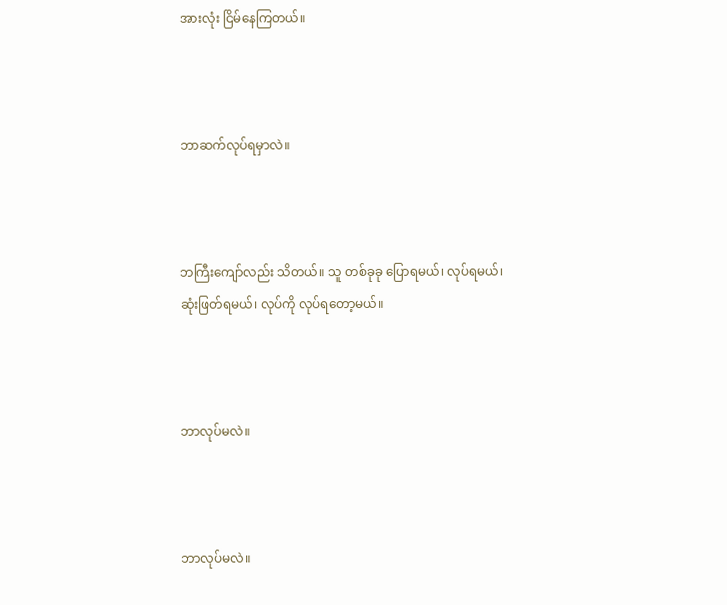အားလုံး ငြိမ်နေကြတယ်။



ဘာဆက်လုပ်ရမှာလဲ။



ဘကြီးကျော်လည်း သိတယ်။ သူ တစ်ခုခု ပြောရမယ်၊ လုပ်ရမယ်၊ ဆုံးဖြတ်ရမယ်၊ လုပ်ကို လုပ်ရတော့မယ်။



ဘာလုပ်မလဲ။



ဘာလုပ်မလဲ။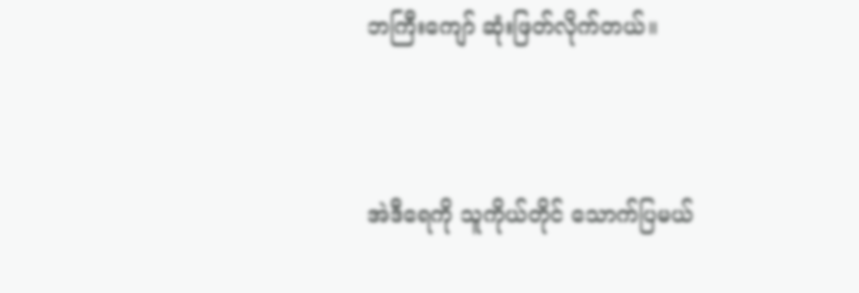ဘကြီးကျော် ဆုံးဖြတ်လိုက်တယ်။



အဲဒီရေကို သူကိုယ်တိုင် သောက်ပြမယ်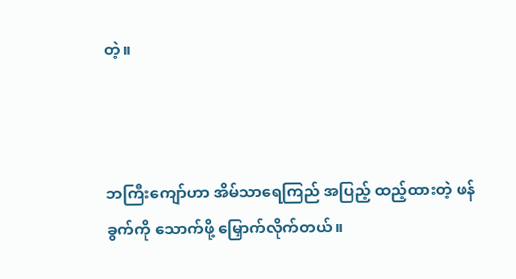တဲ့။



ဘကြီးကျော်ဟာ အိမ်သာရေကြည် အပြည့် ထည့်ထားတဲ့ ဖန်ခွက်ကို သောက်ဖို့ မြှောက်လိုက်တယ်။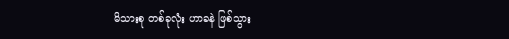မိသားစု တစ်ခုလုံး ဟာခနဲ ဖြစ်သွား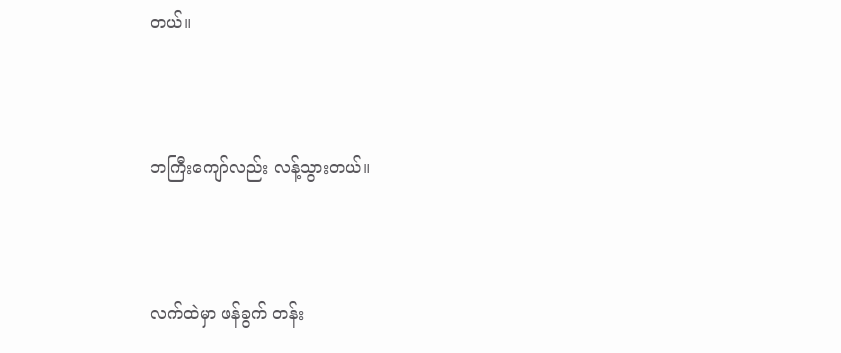တယ်။



ဘကြီးကျော်လည်း လန့်သွားတယ်။



လက်ထဲမှာ ဖန်ခွက် တန်း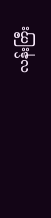လန်းကြီး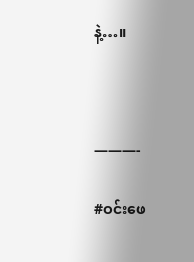နဲ့…။



———-

#ဝင်းဖေ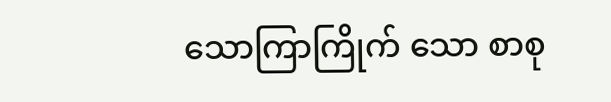သောကြာကြိုက် သော စာစု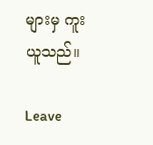များမှ ကူးယူသည်။

Leave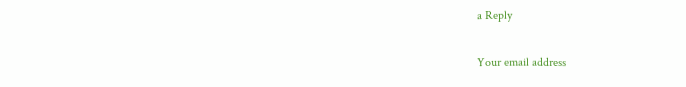a Reply

Your email address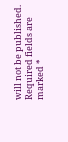will not be published. Required fields are marked *